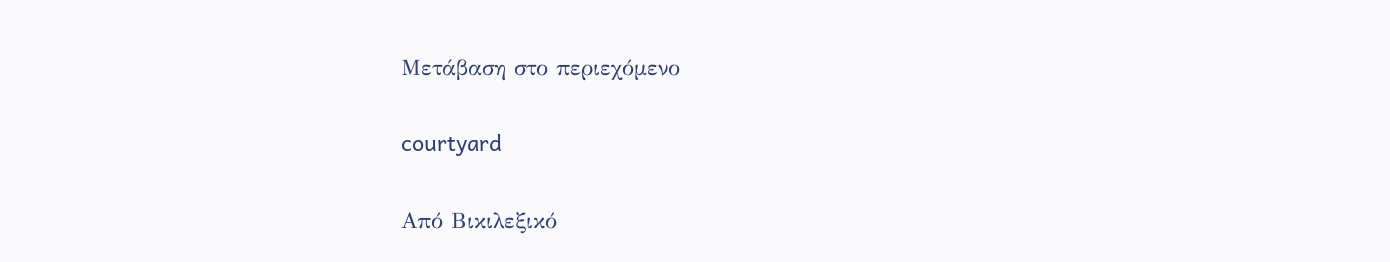Μετάβαση στο περιεχόμενο

courtyard

Από Βικιλεξικό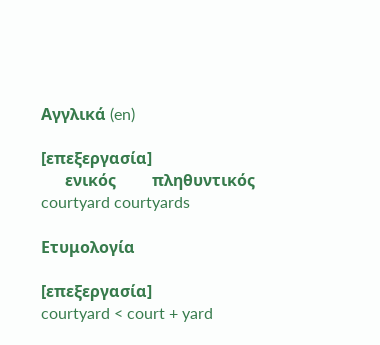Αγγλικά (en)

[επεξεργασία]
      ενικός         πληθυντικός
courtyard courtyards

Ετυμολογία

[επεξεργασία]
courtyard < court + yard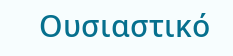Ουσιαστικό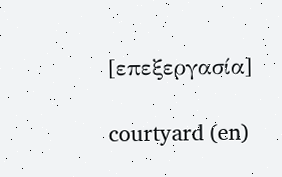[επεξεργασία]

courtyard (en)